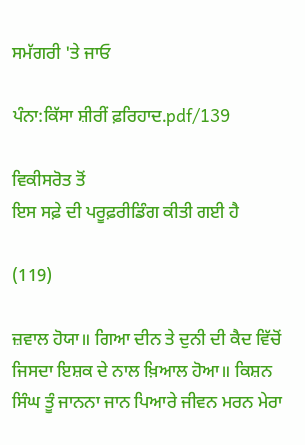ਸਮੱਗਰੀ 'ਤੇ ਜਾਓ

ਪੰਨਾ:ਕਿੱਸਾ ਸ਼ੀਰੀਂ ਫ਼ਰਿਹਾਦ.pdf/139

ਵਿਕੀਸਰੋਤ ਤੋਂ
ਇਸ ਸਫ਼ੇ ਦੀ ਪਰੂਫ਼ਰੀਡਿੰਗ ਕੀਤੀ ਗਈ ਹੈ

(119)

ਜ਼ਵਾਲ ਹੋਯਾ॥ ਗਿਆ ਦੀਨ ਤੇ ਦੁਨੀ ਦੀ ਕੈਦ ਵਿੱਚੋਂ ਜਿਸਦਾ ਇਸ਼ਕ ਦੇ ਨਾਲ ਖ਼ਿਆਲ ਹੋਆ॥ ਕਿਸ਼ਨ ਸਿੰਘ ਤੂੰ ਜਾਨਨਾ ਜਾਨ ਪਿਆਰੇ ਜੀਵਨ ਮਰਨ ਮੇਰਾ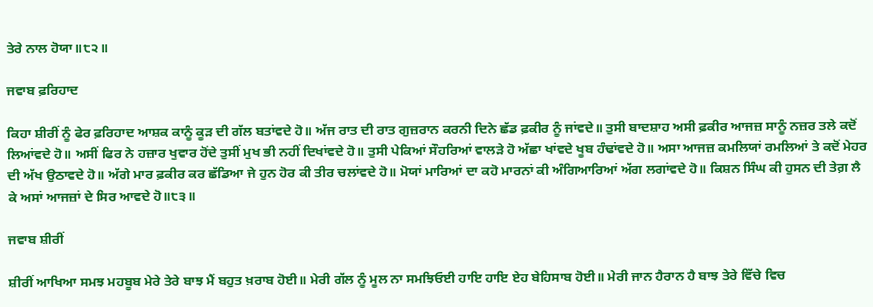ਤੇਰੇ ਨਾਲ ਹੋਯਾ॥੮੨॥

ਜਵਾਬ ਫ਼ਰਿਹਾਦ

ਕਿਹਾ ਸ਼ੀਰੀਂ ਨੂੰ ਫੇਰ ਫ਼ਰਿਹਾਦ ਆਸ਼ਕ ਕਾਨੂੰ ਕੂੜ ਦੀ ਗੱਲ ਬਤਾਂਵਦੇ ਹੋ॥ ਅੱਜ ਰਾਤ ਦੀ ਰਾਤ ਗੁਜ਼ਰਾਨ ਕਰਨੀ ਦਿਨੇ ਛੱਡ ਫ਼ਕੀਰ ਨੂੰ ਜਾਂਵਦੇ॥ ਤੁਸੀ ਬਾਦਸ਼ਾਹ ਅਸੀ ਫ਼ਕੀਰ ਆਜਜ਼ ਸਾਨੂੰ ਨਜ਼ਰ ਤਲੇ ਕਦੋਂ ਲਿਆਂਵਦੇ ਹੋ॥ ਅਸੀਂ ਫਿਰ ਨੇ ਹਜ਼ਾਰ ਖੁਵਾਰ ਹੋਂਦੇ ਤੁਸੀਂ ਮੁਖ ਭੀ ਨਹੀਂ ਦਿਖਾਂਵਦੇ ਹੋ॥ ਤੁਸੀ ਪੇਕਿਆਂ ਸੌਹਰਿਆਂ ਵਾਲੜੇ ਹੋ ਅੱਛਾ ਖਾਂਵਦੇ ਖੂਬ ਹੰਢਾਂਵਦੇ ਹੋ॥ ਅਸਾ ਆਜਜ਼ ਕਮਲਿਯਾਂ ਰਮਲਿਆਂ ਤੇ ਕਦੋਂ ਮੇਹਰ ਦੀ ਅੱਖ ਉਠਾਵਦੇ ਹੋ॥ ਅੱਗੇ ਮਾਰ ਫ਼ਕੀਰ ਕਰ ਛੱਡਿਆ ਜੇ ਹੁਨ ਹੋਰ ਕੀ ਤੀਰ ਚਲਾਂਵਦੇ ਹੋ॥ ਮੋਯਾਂ ਮਾਰਿਆਂ ਦਾ ਕਹੋ ਮਾਰਨਾਂ ਕੀ ਅੰਗਿਆਰਿਆਂ ਅੱਗ ਲਗਾਂਵਦੇ ਹੋ॥ ਕਿਸ਼ਨ ਸਿੰਘ ਕੀ ਹੁਸਨ ਦੀ ਤੇਗ਼ ਲੈ ਕੇ ਅਸਾਂ ਆਜਜ਼ਾਂ ਦੇ ਸਿਰ ਆਵਦੇ ਹੋ॥੮੩॥

ਜਵਾਬ ਸ਼ੀਰੀਂ

ਸ਼ੀਰੀਂ ਆਖਿਆ ਸਮਝ ਮਹਬੂਬ ਮੇਰੇ ਤੇਰੇ ਬਾਝ ਮੈਂ ਬਹੁਤ ਖ਼ਰਾਬ ਹੋਈ॥ ਮੇਰੀ ਗੱਲ ਨੂੰ ਮੂਲ ਨਾ ਸਮਝਿਓਈ ਹਾਇ ਹਾਇ ਏਹ ਬੇਹਿਸਾਬ ਹੋਈ॥ ਮੇਰੀ ਜਾਨ ਹੈਰਾਨ ਹੈ ਬਾਝ ਤੇਰੇ ਵਿੱਚੇ ਵਿਚ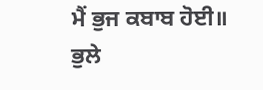ਮੈਂ ਭੁਜ ਕਬਾਬ ਹੋਈ॥ ਭੁਲੇ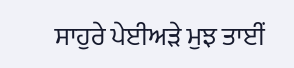ਸਾਹੁਰੇ ਪੇਈਅੜੇ ਮੁਝ ਤਾਈਂ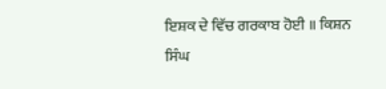ਇਸ਼ਕ ਦੇ ਵਿੱਚ ਗਰਕਾਬ ਹੋਈ ॥ ਕਿਸ਼ਨ ਸਿੰਘ